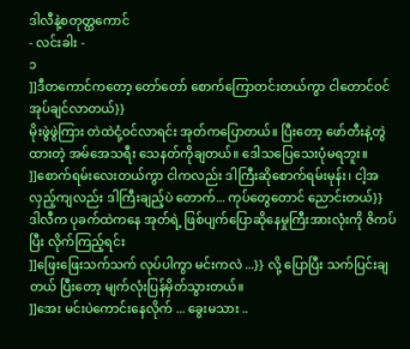ဒါလီနဲ့စတုတ္ထကောင်
- လင်းခါး -
၁
]]ဒီတကောင်ကတော့ တော်တော် စောက်ကြောတင်းတယ်ကွာ ငါတောင်ဝင်အုပ်ချင်လာတယ်}}
မိုးဖွဲဖွဲကြား တဲထဲငုံ့ဝင်လာရင်း အုတ်ကပြောတယ်။ ပြီးတော့ ဖော်တီးနဲ့တွဲထားတဲ့ အမ်အေသရီး သေနတ်ကိုချတယ်။ ဒေါသပြေသေးပုံမရဘူး။
]]စောက်ရမ်းလေးတယ်ကွာ ငါကလည်း ဒါကြီးဆိုစောက်ရမ်းမုန်း၊ ငါ့အလှည့်ကျလည်း ဒါကြီးချည့်ပဲ တောက်... ကုပ်တွေတောင် ညောင်းတယ်}}
ဒါလီက ပုခက်ထဲကနေ အုတ်ရဲ့ ဖြစ်ပျက်ပြောဆိုနေမှုကြီးအားလုံးကို ဇိကပ်ပြီး လိုက်ကြည့်ရင်း
]]ဖြေးဖြေးသက်သက် လုပ်ပါကွာ မင်းကလဲ ...}} လို့ ပြောပြီး သက်ပြင်းချတယ် ပြီးတော့ မျက်လုံးပြန်မှိတ်သွားတယ်။
]]အေး မင်းပဲကောင်းနေလိုက် ... ခွေးမသား ..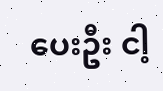ပေးဦး ငါ့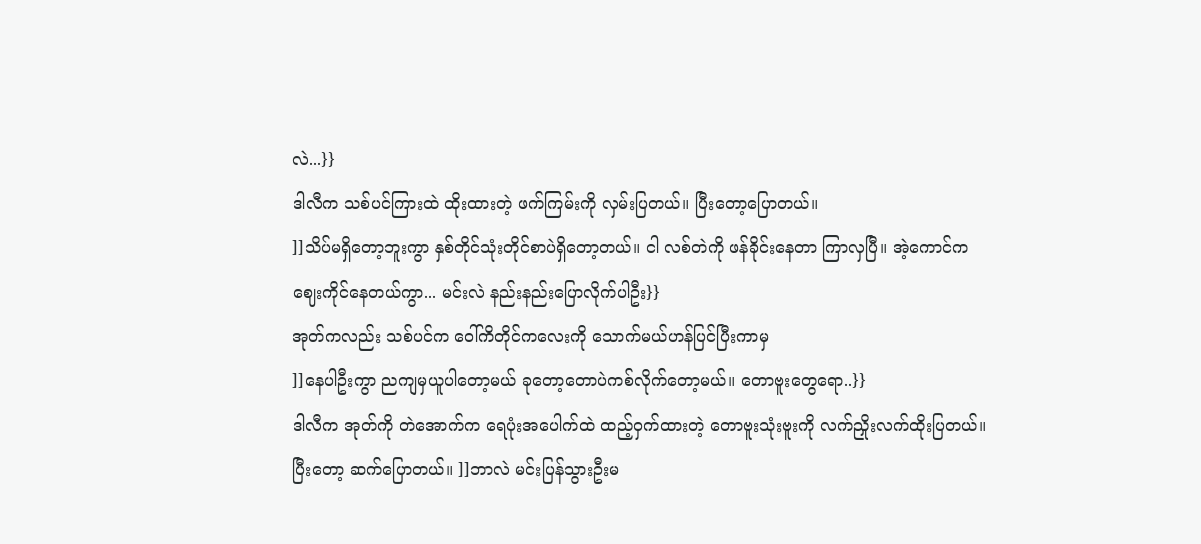လဲ...}}
ဒါလီက သစ်ပင်ကြားထဲ ထိုးထားတဲ့ ဖက်ကြမ်းကို လှမ်းပြတယ်။ ပြီးတော့ပြောတယ်။
]]သိပ်မရှိတော့ဘူးကွာ နှစ်တိုင်သုံးတိုင်စာပဲရှိတော့တယ်။ ငါ လစ်တဲကို ဖန်ခိုင်းနေတာ ကြာလှပြီ။ အဲ့ကောင်က ဈေးကိုင်နေတယ်ကွာ... မင်းလဲ နည်းနည်းပြောလိုက်ပါဦး}}
အုတ်ကလည်း သစ်ပင်က ဝေါ်ကိတိုင်ကလေးကို သောက်မယ်ဟန်ပြင်ပြီးကာမှ
]]နေပါဦးကွာ ညကျမှယူပါတော့မယ် ခုတော့တောပဲကစ်လိုက်တော့မယ်။ တောဗူးတွေရော..}}
ဒါလီက အုတ်ကို တဲအောက်က ရေပုံးအပေါက်ထဲ ထည့်ဝှက်ထားတဲ့ တောဗူးသုံးဗူးကို လက်ညှိုးလက်ထိုးပြတယ်။ ပြီးတော့ ဆက်ပြောတယ်။ ]]ဘာလဲ မင်းပြန်သွားဦးမ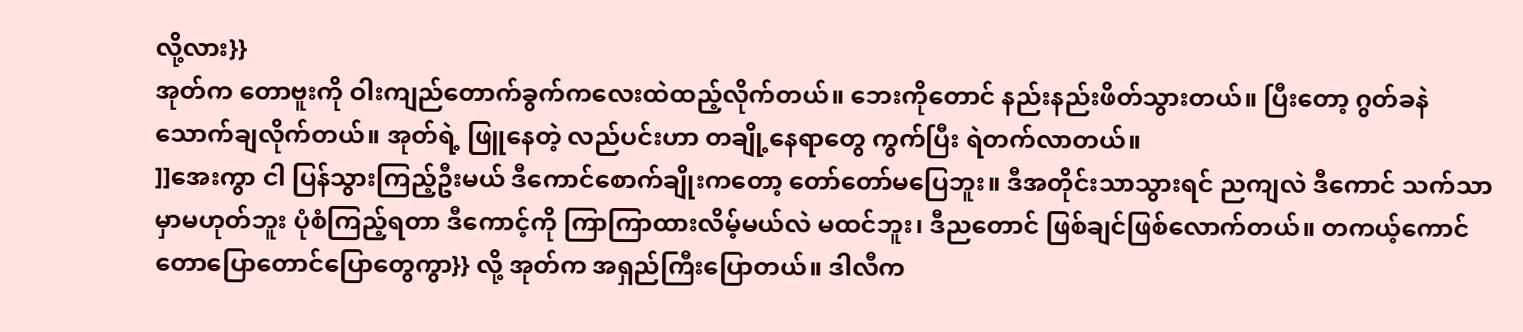လို့လား}}
အုတ်က တောဗူးကို ဝါးကျည်တောက်ခွက်ကလေးထဲထည့်လိုက်တယ်။ ဘေးကိုတောင် နည်းနည်းဖိတ်သွားတယ်။ ပြီးတော့ ဂွတ်ခနဲ သောက်ချလိုက်တယ်။ အုတ်ရဲ့ ဖြူနေတဲ့ လည်ပင်းဟာ တချို့နေရာတွေ ကွက်ပြီး ရဲတက်လာတယ်။
]]အေးကွာ ငါ ပြန်သွားကြည့်ဦးမယ် ဒီကောင်စောက်ချိုးကတော့ တော်တော်မပြေဘူး။ ဒီအတိုင်းသာသွားရင် ညကျလဲ ဒီကောင် သက်သာမှာမဟုတ်ဘူး ပုံစံကြည့်ရတာ ဒီကောင့်ကို ကြာကြာထားလိမ့်မယ်လဲ မထင်ဘူး၊ ဒီညတောင် ဖြစ်ချင်ဖြစ်လောက်တယ်။ တကယ့်ကောင် တောပြောတောင်ပြောတွေကွာ}} လို့ အုတ်က အရှည်ကြီးပြောတယ်။ ဒါလီက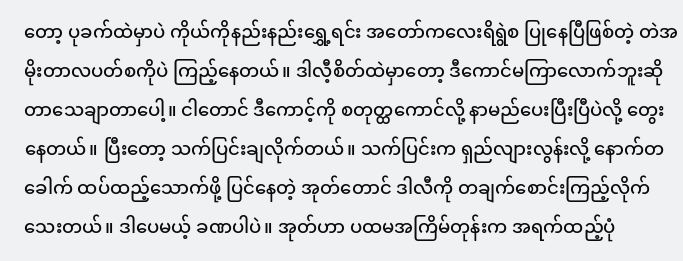တော့ ပုခက်ထဲမှာပဲ ကိုယ်ကိုနည်းနည်းရွှေ့ရင်း အတော်ကလေးရိရွဲစ ပြုနေပြီဖြစ်တဲ့ တဲအမိုးတာလပတ်စကိုပဲ ကြည့်နေတယ်။ ဒါလီ့စိတ်ထဲမှာတော့ ဒီကောင်မကြာလောက်ဘူးဆိုတာသေချာတာပေါ့။ ငါတောင် ဒီကောင့်ကို စတုတ္ထကောင်လို့ နာမည်ပေးပြီးပြီပဲလို့ တွေးနေတယ်။ ပြီးတော့ သက်ပြင်းချလိုက်တယ်။ သက်ပြင်းက ရှည်လျားလွန်းလို့ နောက်တခေါက် ထပ်ထည့်သောက်ဖို့ ပြင်နေတဲ့ အုတ်တောင် ဒါလီကို တချက်စောင်းကြည့်လိုက်သေးတယ်။ ဒါပေမယ့် ခဏပါပဲ။ အုတ်ဟာ ပထမအကြိမ်တုန်းက အရက်ထည့်ပုံ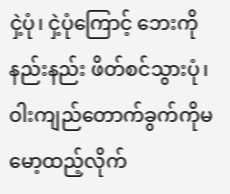ငှဲ့ပုံ၊ ငှဲ့ပုံကြောင့် ဘေးကိုနည်းနည်း ဖိတ်စင်သွားပုံ၊ ဝါးကျည်တောက်ခွက်ကိုမ မော့ထည့်လိုက်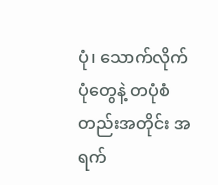ပုံ၊ သောက်လိုက်ပုံတွေနဲ့ တပုံစံတည်းအတိုင်း အရက်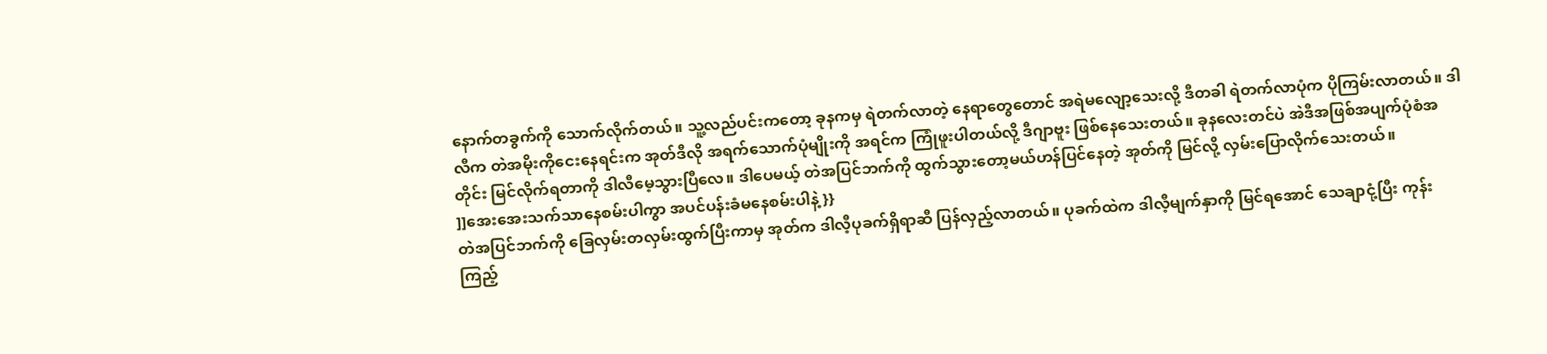နောက်တခွက်ကို သောက်လိုက်တယ်။ သူ့လည်ပင်းကတော့ ခုနကမှ ရဲတက်လာတဲ့ နေရာတွေတောင် အရဲမလျော့သေးလို့ ဒီတခါ ရဲတက်လာပုံက ပိုကြမ်းလာတယ်။ ဒါလီက တဲအမိုးကိုငေးနေရင်းက အုတ်ဒီလို အရက်သောက်ပုံမျိုးကို အရင်က ကြုံဖူးပါတယ်လို့ ဒီဂျာဗူး ဖြစ်နေသေးတယ်။ ခုနလေးတင်ပဲ အဲဒီအဖြစ်အပျက်ပုံစံအတိုင်း မြင်လိုက်ရတာကို ဒါလီမေ့သွားပြီလေ။ ဒါပေမယ့် တဲအပြင်ဘက်ကို ထွက်သွားတော့မယ်ဟန်ပြင်နေတဲ့ အုတ်ကို မြင်လို့ လှမ်းပြောလိုက်သေးတယ်။
]]အေးအေးသက်သာနေစမ်းပါကွာ အပင်ပန်းခံမနေစမ်းပါနဲ့}}
တဲအပြင်ဘက်ကို ခြေလှမ်းတလှမ်းထွက်ပြီးကာမှ အုတ်က ဒါလီ့ပုခက်ရှိရာဆီ ပြန်လှည့်လာတယ်။ ပုခက်ထဲက ဒါလီ့မျက်နှာကို မြင်ရအောင် သေချာငုံ့ပြီး ကုန်းကြည့်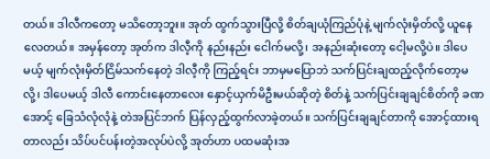တယ်။ ဒါလီကတော့ မသိတော့ဘူး။ အုတ် ထွက်သွားပြီလို့ စိတ်ချယုံကြည်ပုံနဲ့ မျက်လုံးမှိတ်လို့ ယူနေလေတယ်။ အမှန်တော့ အုတ်က ဒါလီ့ကို နည်းနည်း ငေါက်မလို့၊ အနည်းဆုံးတော့ ငေါ့မလို့ပဲ။ ဒါပေမယ့် မျက်လုံးမှိတ်ငြိမ်သက်နေတဲ့ ဒါလီ့ကို ကြည့်ရင်း ဘာမှမပြောဘဲ သက်ပြင်းချထည့်လိုက်တော့မလို့၊ ဒါပေမယ့် ဒါလီ ကောင်းနေတာလေး နှောင့်ယှက်မိဦးမယ်ဆိုတဲ့ စိတ်နဲ့ သက်ပြင်းချချင်စိတ်ကို ခဏအောင့် ခြေသံလုံလုံနဲ့ တဲအပြင်ဘက် ပြန်လှည့်ထွက်လာခဲ့တယ်။ သက်ပြင်းချချင်တာကို အောင့်ထားရတာလည်း သိပ်ပင်ပန်းတဲ့အလုပ်ပဲလို့ အုတ်ဟာ ပထမဆုံးအ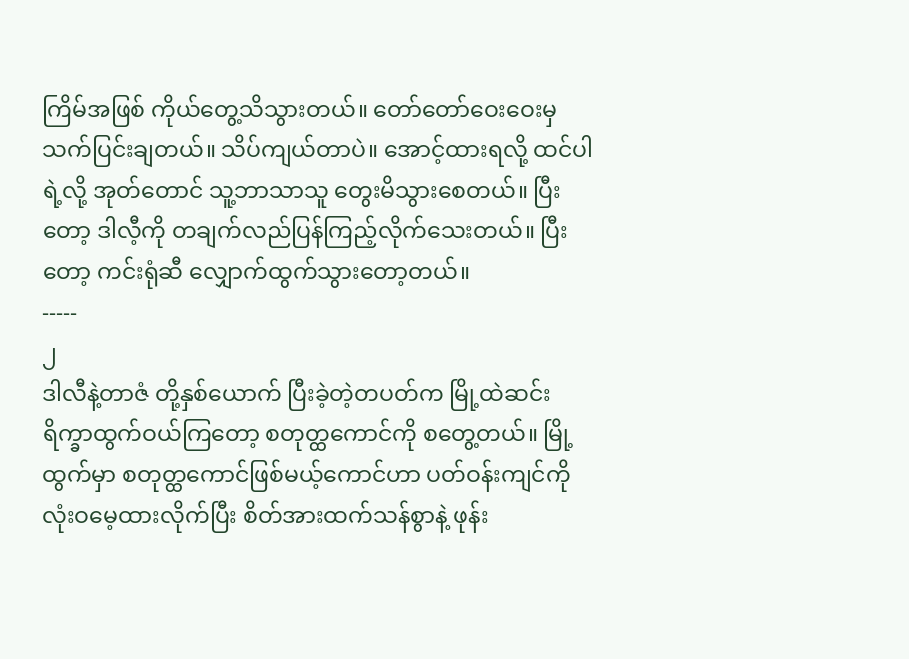ကြိမ်အဖြစ် ကိုယ်တွေ့သိသွားတယ်။ တော်တော်ဝေးဝေးမှ သက်ပြင်းချတယ်။ သိပ်ကျယ်တာပဲ။ အောင့်ထားရလို့ ထင်ပါရဲ့လို့ အုတ်တောင် သူ့ဘာသာသူ တွေးမိသွားစေတယ်။ ပြီးတော့ ဒါလီ့ကို တချက်လည်ပြန်ကြည့်လိုက်သေးတယ်။ ပြီးတော့ ကင်းရုံဆီ လျှောက်ထွက်သွားတော့တယ်။
-----
၂
ဒါလီနဲ့တာဇံ တို့နှစ်ယောက် ပြီးခဲ့တဲ့တပတ်က မြို့ထဲဆင်း ရိက္ခာထွက်ဝယ်ကြတော့ စတုတ္ထကောင်ကို စတွေ့တယ်။ မြို့ထွက်မှာ စတုတ္ထကောင်ဖြစ်မယ့်ကောင်ဟာ ပတ်ဝန်းကျင်ကို လုံးဝမေ့ထားလိုက်ပြီး စိတ်အားထက်သန်စွာနဲ့ ဖုန်း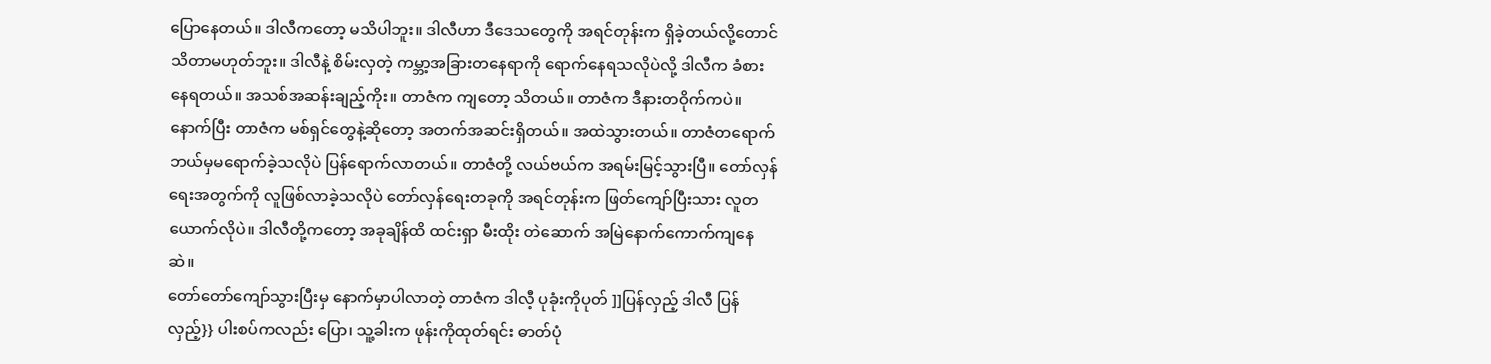ပြောနေတယ်။ ဒါလီကတော့ မသိပါဘူး။ ဒါလီဟာ ဒီဒေသတွေကို အရင်တုန်းက ရှိခဲ့တယ်လို့တောင် သိတာမဟုတ်ဘူး။ ဒါလီနဲ့ စိမ်းလှတဲ့ ကမ္ဘာ့အခြားတနေရာကို ရောက်နေရသလိုပဲလို့ ဒါလီက ခံစားနေရတယ်။ အသစ်အဆန်းချည့်ကိုး။ တာဇံက ကျတော့ သိတယ်။ တာဇံက ဒီနားတဝိုက်ကပဲ။ နောက်ပြီး တာဇံက မစ်ရှင်တွေနဲ့ဆိုတော့ အတက်အဆင်းရှိတယ်။ အထဲသွားတယ်။ တာဇံတရောက် ဘယ်မှမရောက်ခဲ့သလိုပဲ ပြန်ရောက်လာတယ်။ တာဇံတို့ လယ်ဗယ်က အရမ်းမြင့်သွားပြီ။ တော်လှန်ရေးအတွက်ကို လူဖြစ်လာခဲ့သလိုပဲ တော်လှန်ရေးတခုကို အရင်တုန်းက ဖြတ်ကျော်ပြီးသား လူတယောက်လိုပဲ။ ဒါလီတို့ကတော့ အခုချိန်ထိ ထင်းရှာ မီးထိုး တဲဆောက် အမြဲနောက်ကောက်ကျနေဆဲ။
တော်တော်ကျော်သွားပြီးမှ နောက်မှာပါလာတဲ့ တာဇံက ဒါလီ့ ပုခုံးကိုပုတ် ]]ပြန်လှည့် ဒါလီ ပြန်လှည့်}} ပါးစပ်ကလည်း ပြော၊ သူ့ခါးက ဖုန်းကိုထုတ်ရင်း ဓာတ်ပုံ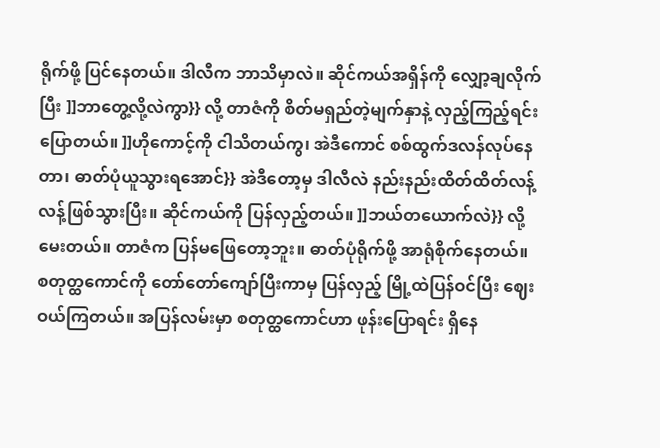ရိုက်ဖို့ ပြင်နေတယ်။ ဒါလီက ဘာသိမှာလဲ။ ဆိုင်ကယ်အရှိန်ကို လျှော့ချလိုက်ပြီး ]]ဘာတွေ့လို့လဲကွာ}} လို့ တာဇံကို စိတ်မရှည်တဲ့မျက်နှာနဲ့ လှည့်ကြည့်ရင်း ပြောတယ်။ ]]ဟိုကောင့်ကို ငါသိတယ်ကွ၊ အဲဒီကောင် စစ်ထွက်ဒလန်လုပ်နေတာ၊ ဓာတ်ပုံယူသွားရအောင်}} အဲဒီတော့မှ ဒါလီလဲ နည်းနည်းထိတ်ထိတ်လန့်လန့်ဖြစ်သွားပြီး။ ဆိုင်ကယ်ကို ပြန်လှည့်တယ်။ ]]ဘယ်တယောက်လဲ}} လို့ မေးတယ်။ တာဇံက ပြန်မဖြေတော့ဘူး။ ဓာတ်ပုံရိုက်ဖို့ အာရုံစိုက်နေတယ်။
စတုတ္ထကောင်ကို တော်တော်ကျော်ပြီးကာမှ ပြန်လှည့် မြို့ထဲပြန်ဝင်ပြီး ဈေးဝယ်ကြတယ်။ အပြန်လမ်းမှာ စတုတ္ထကောင်ဟာ ဖုန်းပြောရင်း ရှိနေ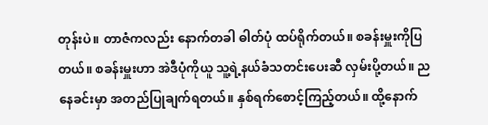တုန်းပဲ။ တာဇံကလည်း နောက်တခါ ဓါတ်ပုံ ထပ်ရိုက်တယ်။ စခန်းမှူးကိုပြတယ်။ စခန်းမှူးဟာ အဲဒီပုံကိုယူ သူ့ရဲ့နယ်ခံသတင်းပေးဆီ လှမ်းပို့တယ်။ ညနေခင်းမှာ အတည်ပြုချက်ရတယ်။ နှစ်ရက်စောင့်ကြည့်တယ်။ ထို့နောက်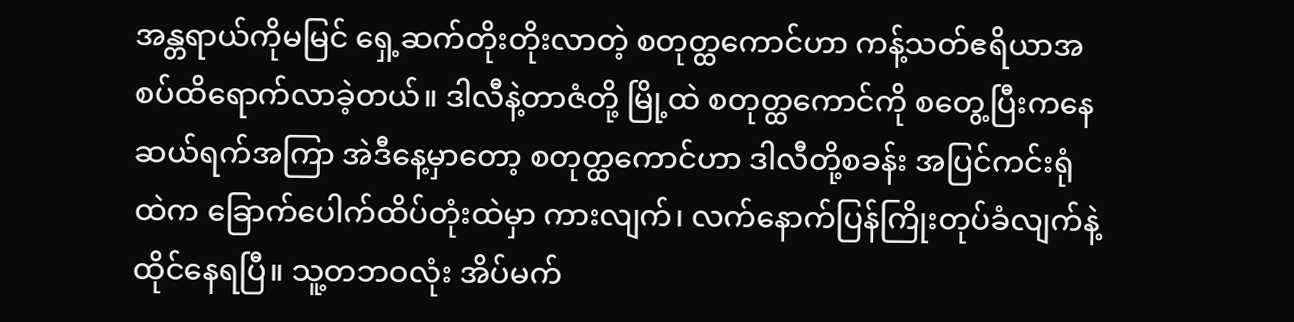အန္တရာယ်ကိုမမြင် ရှေ့ဆက်တိုးတိုးလာတဲ့ စတုတ္ထကောင်ဟာ ကန့်သတ်ဧရိယာအစပ်ထိရောက်လာခဲ့တယ်။ ဒါလီနဲ့တာဇံတို့ မြို့ထဲ စတုတ္ထကောင်ကို စတွေ့ပြီးကနေဆယ်ရက်အကြာ အဲဒီနေ့မှာတော့ စတုတ္ထကောင်ဟာ ဒါလီတို့စခန်း အပြင်ကင်းရုံထဲက ခြောက်ပေါက်ထိပ်တုံးထဲမှာ ကားလျက်၊ လက်နောက်ပြန်ကြိုးတုပ်ခံလျက်နဲ့ ထိုင်နေရပြီ။ သူ့တဘဝလုံး အိပ်မက်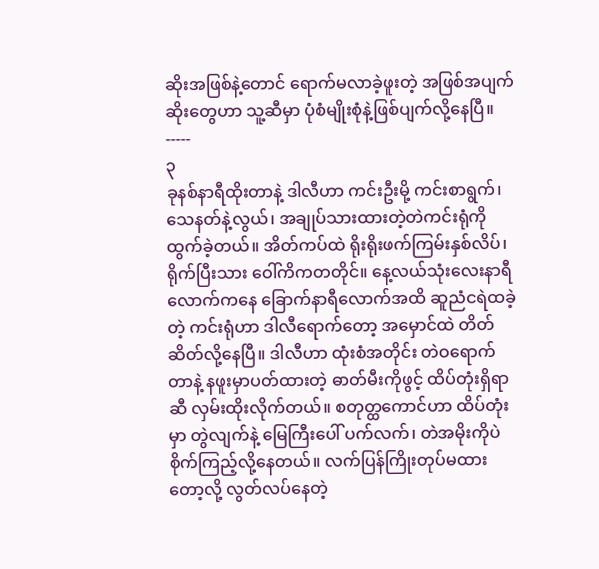ဆိုးအဖြစ်နဲ့တောင် ရောက်မလာခဲ့ဖူးတဲ့ အဖြစ်အပျက်ဆိုးတွေဟာ သူ့ဆီမှာ ပုံစံမျိုးစုံနဲ့ဖြစ်ပျက်လို့နေပြီ။
-----
၃
ခုနစ်နာရီထိုးတာနဲ့ ဒါလီဟာ ကင်းဦးမို့ ကင်းစာရွက်၊ သေနတ်နဲ့လွယ်၊ အချုပ်သားထားတဲ့တဲကင်းရုံကို ထွက်ခဲ့တယ်။ အိတ်ကပ်ထဲ ရိုးရိုးဖက်ကြမ်းနှစ်လိပ်၊ ရိုက်ပြီးသား ဝေါ်ကိကတတိုင်။ နေ့လယ်သုံးလေးနာရီလောက်ကနေ ခြောက်နာရီလောက်အထိ ဆူညံငရဲထခဲ့တဲ့ ကင်းရုံဟာ ဒါလီရောက်တော့ အမှောင်ထဲ တိတ်ဆိတ်လို့နေပြီ။ ဒါလီဟာ ထုံးစံအတိုင်း တဲဝရောက်တာနဲ့ နဖူးမှာပတ်ထားတဲ့ ဓာတ်မီးကိုဖွင့် ထိပ်တုံးရှိရာဆီ လှမ်းထိုးလိုက်တယ်။ စတုတ္ထကောင်ဟာ ထိပ်တုံးမှာ တွဲလျက်နဲ့ မြေကြီးပေါ် ပက်လက်၊ တဲအမိုးကိုပဲ စိုက်ကြည့်လို့နေတယ်။ လက်ပြန်ကြိုးတုပ်မထားတော့လို့ လွတ်လပ်နေတဲ့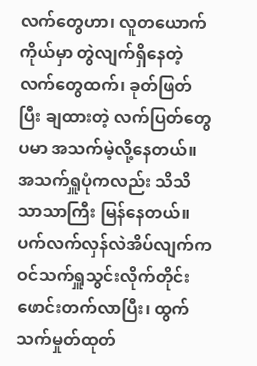လက်တွေဟာ၊ လူတယောက်ကိုယ်မှာ တွဲလျက်ရှိနေတဲ့ လက်တွေထက်၊ ခုတ်ဖြတ်ပြီး ချထားတဲ့ လက်ပြတ်တွေပမာ အသက်မဲ့လို့နေတယ်။ အသက်ရှူပုံကလည်း သိသိသာသာကြီး မြန်နေတယ်။ ပက်လက်လှန်လဲအိပ်လျက်က ဝင်သက်ရှူသွင်းလိုက်တိုင်း ဖောင်းတက်လာပြီး၊ ထွက်သက်မှုတ်ထုတ်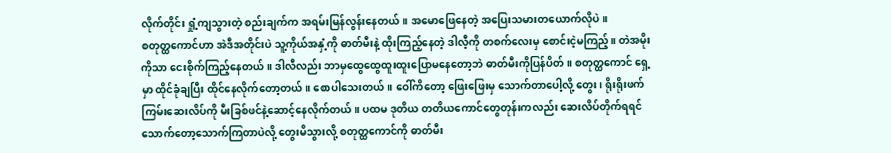လိုက်တိုင်း ရှုံ့ကျသွားတဲ့ စည်းချက်က အရမ်းမြန်လွန်းနေတယ်။ အမောဖြေနေတဲ့ အပြေးသမားတယောက်လိုပဲ။
စတုတ္ထကောင်ဟာ အဲဒီအတိုင်းပဲ သူ့ကိုယ်အနှံ့ကို ဓာတ်မီးနဲ့ ထိုးကြည့်နေတဲ့ ဒါလီ့ကို တစက်လေးမှ စောင်းငဲ့မကြည့်။ တဲအမိုးကိုသာ ငေးစိုက်ကြည့်နေတယ်။ ဒါလီလည်း ဘာမှထွေထွေထူးထူးပြောမနေတော့ဘဲ ဓာတ်မီးကိုပြန်ပိတ်။ စတုတ္ထကောင် ရှေ့မှာ ထိုင်ခုံချပြီး ထိုင်နေလိုက်တော့တယ်။ စောပါသေးတယ်။ ဝေါ်ကိတော့ ဖြေးဖြေးမှ သောက်တာပေါ့လို့ တွေး၊ ရိုးရိုးဖက်ကြမ်းဆေးလိပ်ကို မီးခြစ်ဖင်နဲ့ဆောင့်နေလိုက်တယ်။ ပထမ ဒုတိယ တတိယကောင်တွေတုန်းကလည်း ဆေးလိပ်တိုက်ရရင် သောက်တော့သောက်ကြတာပဲလို့ တွေးမိသွားလို့ စတုတ္ထကောင်ကို ဓာတ်မီး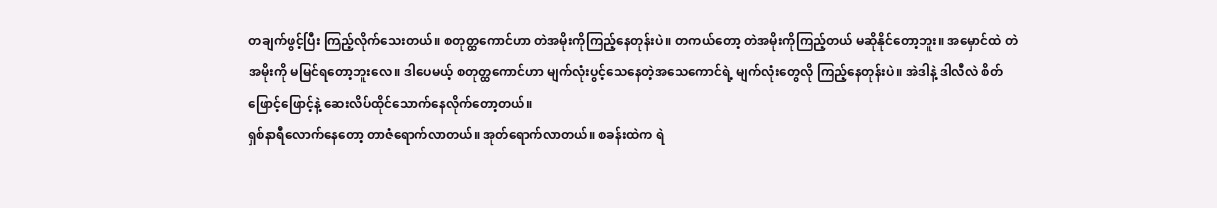တချက်ဖွင့်ပြီး ကြည့်လိုက်သေးတယ်။ စတုတ္ထကောင်ဟာ တဲအမိုးကိုကြည့်နေတုန်းပဲ။ တကယ်တော့ တဲအမိုးကိုကြည့်တယ် မဆိုနိုင်တော့ဘူး။ အမှောင်ထဲ တဲအမိုးကို မမြင်ရတော့ဘူးလေ။ ဒါပေမယ့် စတုတ္ထကောင်ဟာ မျက်လုံးပွင့်သေနေတဲ့အသေကောင်ရဲ့ မျက်လုံးတွေလို ကြည့်နေတုန်းပဲ။ အဲဒါနဲ့ ဒါလီလဲ စိတ်ဖြောင့်ဖြောင့်နဲ့ ဆေးလိပ်ထိုင်သောက်နေလိုက်တော့တယ်။
ရှစ်နာရီလောက်နေတော့ တာဇံရောက်လာတယ်။ အုတ်ရောက်လာတယ်။ စခန်းထဲက ရဲ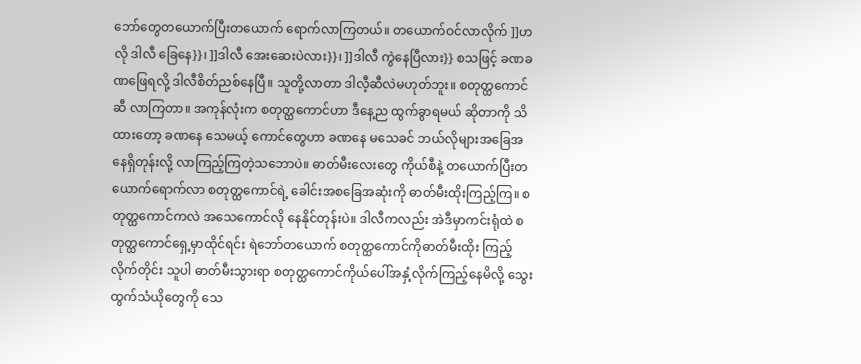ဘော်တွေတယောက်ပြီးတယောက် ရောက်လာကြတယ်။ တယောက်ဝင်လာလိုက် ]]ဟလို ဒါလီ ခြေနေ}}၊ ]]ဒါလီ အေးဆေးပဲလား}}၊ ]]ဒါလီ ကွဲနေပြီလား}} စသဖြင့် ခဏခဏဖြေရလို့ ဒါလီစိတ်ညစ်နေပြီ။ သူတို့လာတာ ဒါလီ့ဆီလဲမဟုတ်ဘူး။ စတုတ္ထကောင်ဆီ လာကြတာ။ အကုန်လုံးက စတုတ္ထကောင်ဟာ ဒီနေ့ည ထွက်ခွာရမယ် ဆိုတာကို သိထားတော့ ခဏနေ သေမယ့် ကောင်တွေဟာ ခဏနေ မသေခင် ဘယ်လိုများအခြေအနေရှိတုန်းလို့ လာကြည့်ကြတဲ့သဘောပဲ။ ဓာတ်မီးလေးတွေ ကိုယ်စီနဲ့ တယောက်ပြီးတယောက်ရောက်လာ စတုတ္ထကောင်ရဲ့ ခေါင်းအစခြေအဆုံးကို ဓာတ်မီးထိုးကြည့်ကြ။ စတုတ္ထကောင်ကလဲ အသေကောင်လို နေနိုင်တုန်းပဲ။ ဒါလီကလည်း အဲဒီမှာကင်းရုံထဲ စတုတ္ထကောင်ရှေ့မှာထိုင်ရင်း ရဲဘော်တယောက် စတုတ္ထကောင်ကိုဓာတ်မီးထိုး ကြည့်လိုက်တိုင်း သူပါ ဓာတ်မီးသွားရာ စတုတ္ထကောင်ကိုယ်ပေါ်အနှံ့လိုက်ကြည့်နေမိလို့ သွေးထွက်သံယိုတွေကို သေ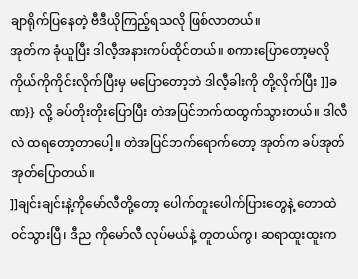ချာရိုက်ပြနေတဲ့ ဗီဒီယိုကြည့်ရသလို ဖြစ်လာတယ်။
အုတ်က ခုံယူပြီး ဒါလီ့အနားကပ်ထိုင်တယ်။ စကားပြောတော့မလို ကိုယ်ကိုကိုင်းလိုက်ပြီးမှ မပြောတော့ဘဲ ဒါလီ့ခါးကို တို့လိုက်ပြီး ]]ခဏ}} လို့ ခပ်တိုးတိုးပြောပြီး တဲအပြင်ဘက်ထထွက်သွားတယ်။ ဒါလီလဲ ထရတော့တာပေါ့။ တဲအပြင်ဘက်ရောက်တော့ အုတ်က ခပ်အုတ်အုတ်ပြောတယ်။
]]ချင်းချင်းနဲ့ကိုမော်လီတို့တော့ ပေါက်တူးပေါက်ပြားတွေနဲ့ တောထဲဝင်သွားပြီ၊ ဒီည ကိုမော်လီ လုပ်မယ်နဲ့ တူတယ်ကွ၊ ဆရာထူးထူးက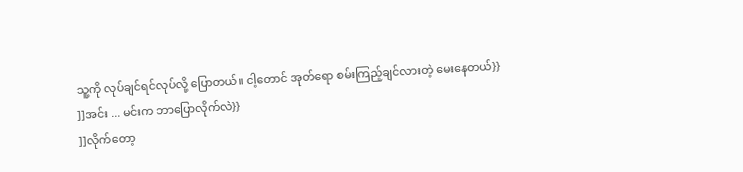သူ့ကို လုပ်ချင်ရင်လုပ်လို့ ပြောတယ်။ ငါ့တောင် အုတ်ရော စမ်းကြည့်ချင်လားတဲ့ မေးနေတယ်}}
]]အင်း ... မင်းက ဘာပြောလိုက်လဲ}}
]]လိုက်တော့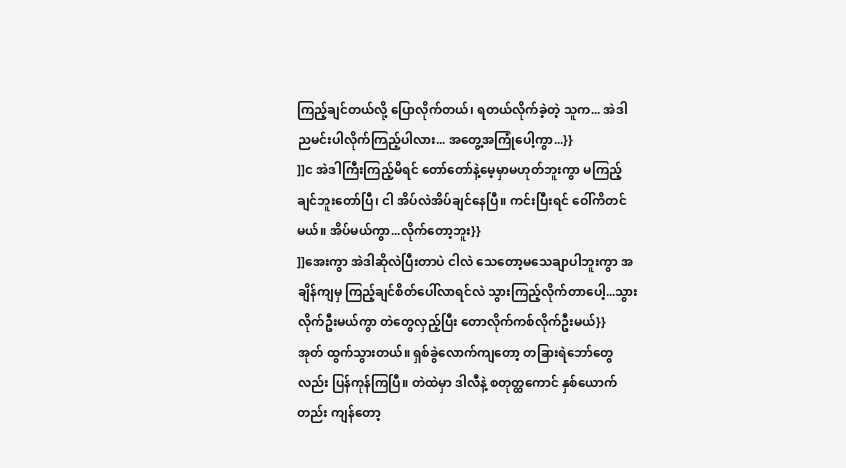ကြည့်ချင်တယ်လို့ ပြောလိုက်တယ်၊ ရတယ်လိုက်ခဲ့တဲ့ သူက... အဲဒါ ညမင်းပါလိုက်ကြည့်ပါလား... အတွေ့အကြုံပေါ့ကွာ...}}
]]င အဲဒါကြီးကြည့်မိရင် တော်တော်နဲ့မေ့မှာမဟုတ်ဘူးကွာ မကြည့်ချင်ဘူးတော်ပြီ၊ ငါ အိပ်လဲအိပ်ချင်နေပြီ။ ကင်းပြီးရင် ဝေါ်ကိတင်မယ်။ အိပ်မယ်ကွာ...လိုက်တော့ဘူး}}
]]အေးကွာ အဲဒါဆိုလဲပြီးတာပဲ ငါလဲ သေတော့မသေချာပါဘူးကွာ အချိန်ကျမှ ကြည့်ချင်စိတ်ပေါ်လာရင်လဲ သွားကြည့်လိုက်တာပေါ့...သွားလိုက်ဦးမယ်ကွာ တဲတွေလှည့်ပြီး တောလိုက်ကစ်လိုက်ဦးမယ်}}
အုတ် ထွက်သွားတယ်။ ရှစ်ခွဲလောက်ကျတော့ တခြားရဲဘော်တွေလည်း ပြန်ကုန်ကြပြီ။ တဲထဲမှာ ဒါလီနဲ့ စတုတ္ထကောင် နှစ်ယောက်တည်း ကျန်တော့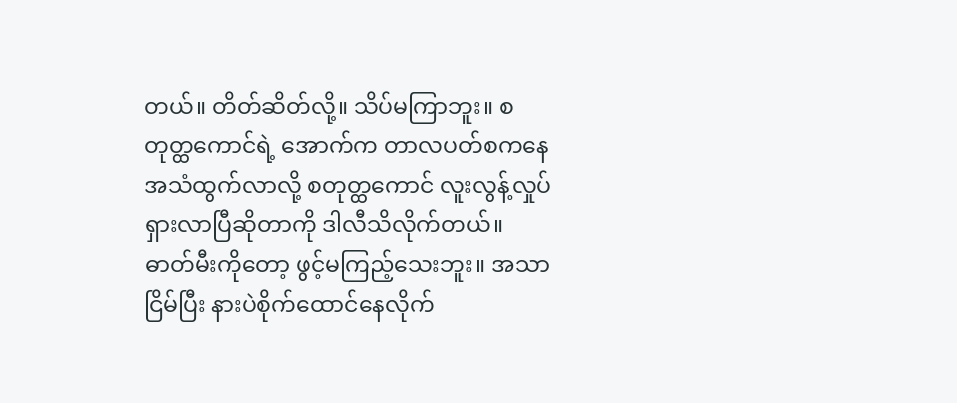တယ်။ တိတ်ဆိတ်လို့။ သိပ်မကြာဘူး။ စတုတ္ထကောင်ရဲ့ အောက်က တာလပတ်စကနေ အသံထွက်လာလို့ စတုတ္ထကောင် လူးလွန့်လှုပ်ရှားလာပြီဆိုတာကို ဒါလီသိလိုက်တယ်။ ဓာတ်မီးကိုတော့ ဖွင့်မကြည့်သေးဘူး။ အသာငြိမ်ပြီး နားပဲစိုက်ထောင်နေလိုက်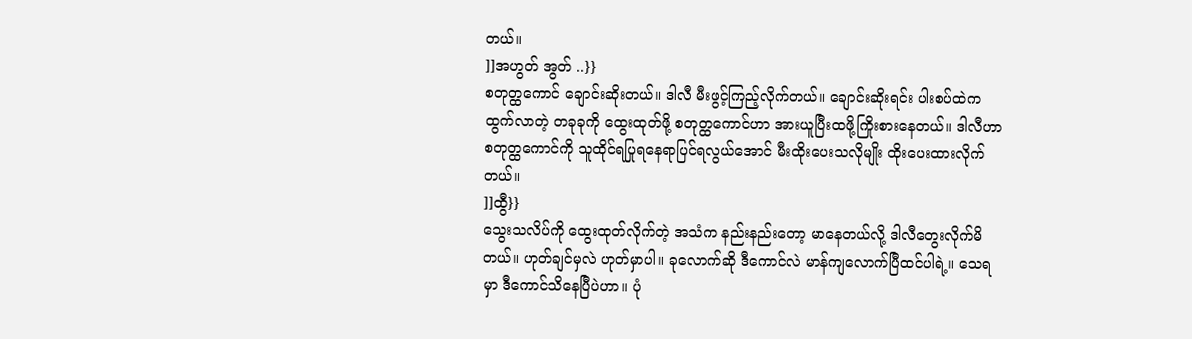တယ်။
]]အဟွတ် အွတ် ..}}
စတုတ္ထကောင် ချောင်းဆိုးတယ်။ ဒါလီ မီးဖွင့်ကြည့်လိုက်တယ်။ ချောင်းဆိုးရင်း ပါးစပ်ထဲကထွက်လာတဲ့ တခုခုကို ထွေးထုတ်ဖို့ စတုတ္ထကောင်ဟာ အားယူပြီးထဖို့ကြိုးစားနေတယ်။ ဒါလီဟာ စတုတ္ထကောင်ကို သူထိုင်ရပြုရနေရာပြင်ရလွယ်အောင် မီးထိုးပေးသလိုမျိုး ထိုးပေးထားလိုက်တယ်။
]]ထွီ}}
သွေးသလိပ်ကို ထွေးထုတ်လိုက်တဲ့ အသံက နည်းနည်းတော့ မာနေတယ်လို့ ဒါလီတွေးလိုက်မိတယ်။ ဟုတ်ချင်မှလဲ ဟုတ်မှာပါ။ ခုလောက်ဆို ဒီကောင်လဲ မာန်ကျလောက်ပြီထင်ပါရဲ့။ သေရမှာ ဒီကောင်သိနေပြီပဲဟာ။ ပုံ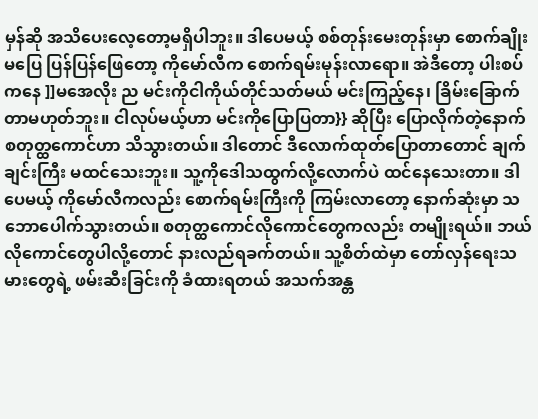မှန်ဆို အသိပေးလေ့တော့မရှိပါဘူး။ ဒါပေမယ့် စစ်တုန်းမေးတုန်းမှာ စောက်ချိုးမပြေ ပြန်ပြန်ဖြေတော့ ကိုမော်လီက စောက်ရမ်းမုန်းလာရော။ အဲဒီတော့ ပါးစပ်ကနေ ]]မအေလိုး ည မင်းကိုငါကိုယ်တိုင်သတ်မယ် မင်းကြည့်နေ၊ ခြိမ်းခြောက်တာမဟုတ်ဘူး။ ငါလုပ်မယ့်ဟာ မင်းကိုပြောပြတာ}} ဆိုပြီး ပြောလိုက်တဲ့နောက် စတုတ္ထကောင်ဟာ သိသွားတယ်။ ဒါတောင် ဒီလောက်ထုတ်ပြောတာတောင် ချက်ချင်းကြီး မထင်သေးဘူး။ သူ့ကိုဒေါသထွက်လို့လောက်ပဲ ထင်နေသေးတာ။ ဒါပေမယ့် ကိုမော်လီကလည်း စောက်ရမ်းကြီးကို ကြမ်းလာတော့ နောက်ဆုံးမှာ သဘောပေါက်သွားတယ်။ စတုတ္ထကောင်လိုကောင်တွေကလည်း တမျိုးရယ်။ ဘယ်လိုကောင်တွေပါလို့တောင် နားလည်ရခက်တယ်။ သူ့စိတ်ထဲမှာ တော်လှန်ရေးသမားတွေရဲ့ ဖမ်းဆီးခြင်းကို ခံထားရတယ် အသက်အန္တ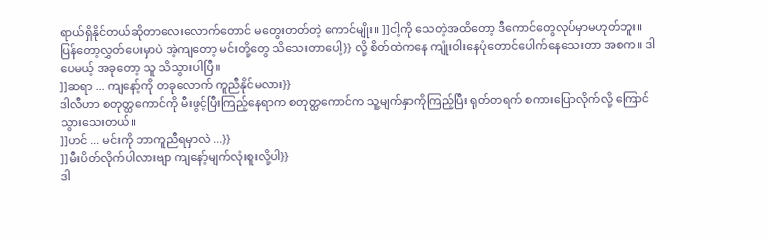ရာယ်ရှိနိုင်တယ်ဆိုတာလေးလောက်တောင် မတွေးတတ်တဲ့ ကောင်မျိုး။ ]]ငါ့ကို သေတဲ့အထိတော့ ဒီကောင်တွေလုပ်မှာမဟုတ်ဘူး။ ပြန်တော့လွှတ်ပေးမှာပဲ အဲ့ကျတော့ မင်းတို့တွေ သိသေးတာပေါ့}} လို့ စိတ်ထဲကနေ ကျုံးဝါးနေပုံတောင်ပေါက်နေသေးတာ အစက။ ဒါပေမယ့် အခုတော့ သူ သိသွားပါပြီ။
]]ဆရာ ... ကျနော့်ကို တခုလောက် ကူညီနိုင်မလား}}
ဒါလီဟာ စတုတ္ထကောင်ကို မီးဖွင့်ပြီးကြည့်နေရာက စတုတ္ထကောင်က သူ့မျက်နှာကိုကြည့်ပြီး ရုတ်တရက် စကားပြောလိုက်လို့ ကြောင်သွားသေးတယ်။
]]ဟင် ... မင်းကို ဘာကူညီရမှာလဲ ...}}
]]မီးပိတ်လိုက်ပါလားဗျာ ကျနော့်မျက်လုံးစူးလို့ပါ}}
ဒါ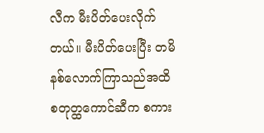လီက မီးပိတ်ပေးလိုက်တယ်။ မီးပိတ်ပေးပြီး တမိနစ်လောက်ကြာသည်အထိ စတုတ္ထကောင်ဆီက စကား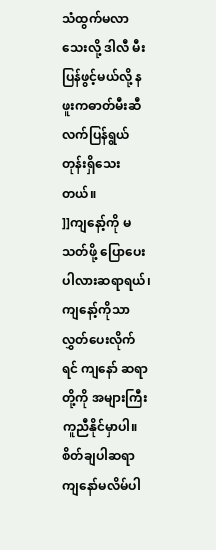သံထွက်မလာသေးလို့ ဒါလီ မီးပြန်ဖွင့်မယ်လို့ နဖူးကဓာတ်မီးဆီ လက်ပြန်ရွယ်တုန်းရှိသေးတယ်။
]]ကျနော့်ကို မသတ်ဖို့ ပြောပေးပါလားဆရာရယ်၊ ကျနော့်ကိုသာ လွှတ်ပေးလိုက်ရင် ကျနော် ဆရာတို့ကို အများကြီး ကူညီနိုင်မှာပါ။ စိတ်ချပါဆရာ ကျနော်မလိမ်ပါ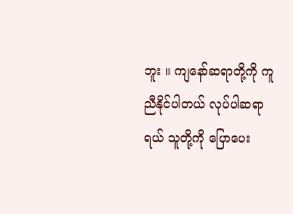ဘူး ။ ကျနော်ဆရာတို့ကို ကူညီနိုင်ပါတယ် လုပ်ပါဆရာရယ် သူတို့ကို ပြောပေး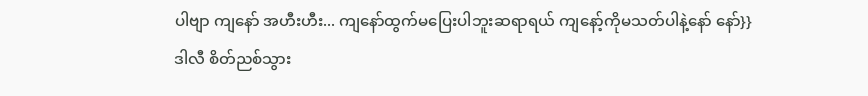ပါဗျာ ကျနော် အဟီးဟီး... ကျနော်ထွက်မပြေးပါဘူးဆရာရယ် ကျနော့်ကိုမသတ်ပါနဲ့နော် နော်}}
ဒါလီ စိတ်ညစ်သွား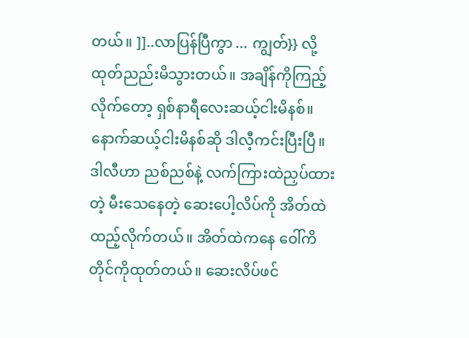တယ်။ ]]..လာပြန်ပြီကွာ ... ကျွတ်}} လို့ ထုတ်ညည်းမိသွားတယ်။ အချိန်ကိုကြည့်လိုက်တော့ ရှစ်နာရီလေးဆယ့်ငါးမိနစ်။ နောက်ဆယ့်ငါးမိနစ်ဆို ဒါလီ့ကင်းပြီးပြီ။ ဒါလီဟာ ညစ်ညစ်နဲ့ လက်ကြားထဲညှပ်ထားတဲ့ မီးသေနေတဲ့ ဆေးပေါ့လိပ်ကို အိတ်ထဲထည့်လိုက်တယ်။ အိတ်ထဲကနေ ဝေါ်ကိတိုင်ကိုထုတ်တယ်။ ဆေးလိပ်ဖင်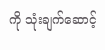ကို သုံးချက်ဆောင့်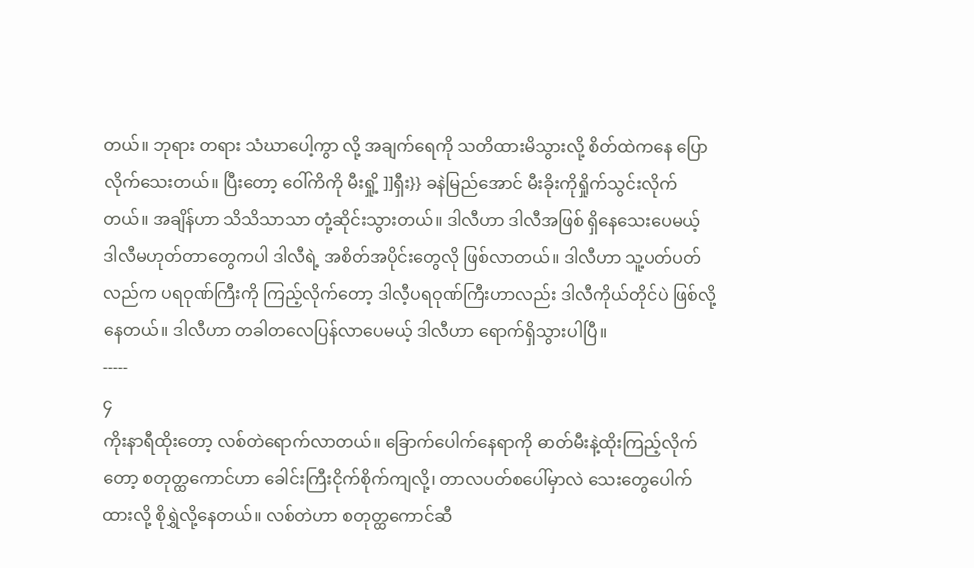တယ်။ ဘုရား တရား သံဃာပေါ့ကွာ လို့ အချက်ရေကို သတိထားမိသွားလို့ စိတ်ထဲကနေ ပြောလိုက်သေးတယ်။ ပြီးတော့ ဝေါ်ကိကို မီးရှို့ ]]ရှီး}} ခနဲမြည်အောင် မီးခိုးကိုရှိုက်သွင်းလိုက်တယ်။ အချိန်ဟာ သိသိသာသာ တုံ့ဆိုင်းသွားတယ်။ ဒါလီဟာ ဒါလီအဖြစ် ရှိနေသေးပေမယ့် ဒါလီမဟုတ်တာတွေကပါ ဒါလီရဲ့ အစိတ်အပိုင်းတွေလို ဖြစ်လာတယ်။ ဒါလီဟာ သူ့ပတ်ပတ်လည်က ပရဝုဏ်ကြီးကို ကြည့်လိုက်တော့ ဒါလီ့ပရဝုဏ်ကြီးဟာလည်း ဒါလီကိုယ်တိုင်ပဲ ဖြစ်လို့နေတယ်။ ဒါလီဟာ တခါတလေပြန်လာပေမယ့် ဒါလီဟာ ရောက်ရှိသွားပါပြီ။
-----
၄
ကိုးနာရီထိုးတော့ လစ်တဲရောက်လာတယ်။ ခြောက်ပေါက်နေရာကို ဓာတ်မီးနဲ့ထိုးကြည့်လိုက်တော့ စတုတ္ထကောင်ဟာ ခေါင်းကြီးငိုက်စိုက်ကျလို့၊ တာလပတ်စပေါ်မှာလဲ သေးတွေပေါက်ထားလို့ စိုရွှဲလို့နေတယ်။ လစ်တဲဟာ စတုတ္ထကောင်ဆီ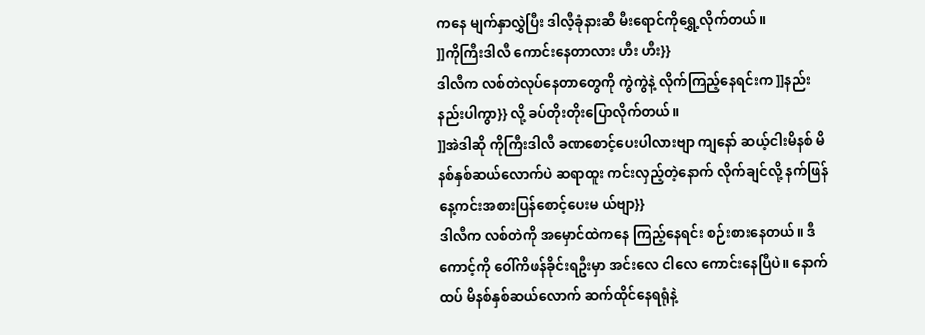ကနေ မျက်နှာလွှဲပြီး ဒါလီ့ခုံနားဆီ မီးရောင်ကိုရွှေ့လိုက်တယ်။
]]ကိုကြီးဒါလီ ကောင်းနေတာလား ဟီး ဟီး}}
ဒါလီက လစ်တဲလုပ်နေတာတွေကို ကွဲကွဲနဲ့ လိုက်ကြည့်နေရင်းက ]]နည်းနည်းပါကွာ}} လို့ ခပ်တိုးတိုးပြောလိုက်တယ်။
]]အဲဒါဆို ကိုကြီးဒါလီ ခဏစောင့်ပေးပါလားဗျာ ကျနော် ဆယ့်ငါးမိနစ် မိနစ်နှစ်ဆယ်လောက်ပဲ ဆရာထူး ကင်းလှည့်တဲ့နောက် လိုက်ချင်လို့ နက်ဖြန်နေ့ကင်းအစားပြန်စောင့်ပေးမ ယ်ဗျာ}}
ဒါလီက လစ်တဲကို အမှောင်ထဲကနေ ကြည့်နေရင်း စဉ်းစားနေတယ်။ ဒီကောင့်ကို ဝေါ်ကိဖန်ခိုင်းရဦးမှာ အင်းလေ ငါလေ ကောင်းနေပြီပဲ။ နောက်ထပ် မိနစ်နှစ်ဆယ်လောက် ဆက်ထိုင်နေရရုံနဲ့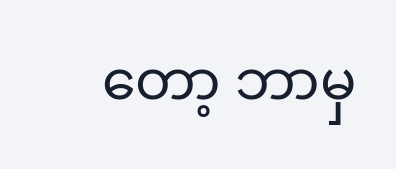တော့ ဘာမှ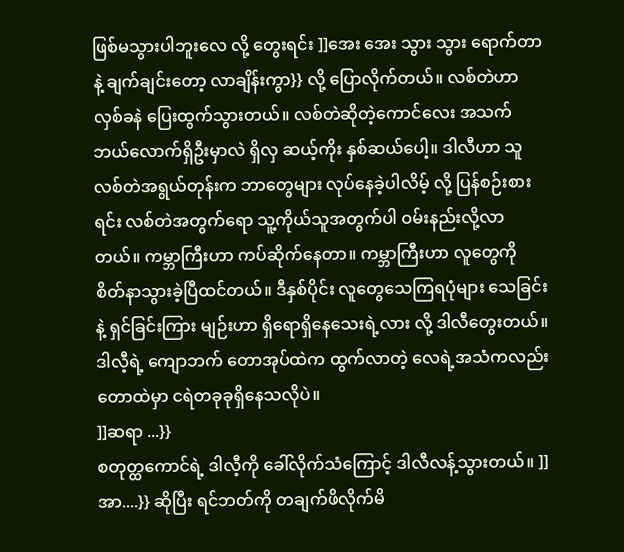ဖြစ်မသွားပါဘူးလေ လို့ တွေးရင်း ]]အေး အေး သွား သွား ရောက်တာနဲ့ ချက်ချင်းတော့ လာချိန်းကွာ}} လို့ ပြောလိုက်တယ်။ လစ်တဲဟာ လှစ်ခနဲ ပြေးထွက်သွားတယ်။ လစ်တဲဆိုတဲ့ကောင်လေး အသက်ဘယ်လောက်ရှိဦးမှာလဲ ရှိလှ ဆယ့်ကိုး နှစ်ဆယ်ပေါ့။ ဒါလီဟာ သူ လစ်တဲအရွယ်တုန်းက ဘာတွေများ လုပ်နေခဲ့ပါလိမ့် လို့ ပြန်စဉ်းစားရင်း လစ်တဲအတွက်ရော သူ့ကိုယ်သူအတွက်ပါ ဝမ်းနည်းလို့လာတယ်။ ကမ္ဘာကြီးဟာ ကပ်ဆိုက်နေတာ။ ကမ္ဘာကြီးဟာ လူတွေကို စိတ်နာသွားခဲ့ပြီထင်တယ်။ ဒီနှစ်ပိုင်း လူတွေသေကြရပုံများ သေခြင်းနဲ့ ရှင်ခြင်းကြား မျဉ်းဟာ ရှိရောရှိနေသေးရဲ့လား လို့ ဒါလီတွေးတယ်။ ဒါလီ့ရဲ့ ကျောဘက် တောအုပ်ထဲက ထွက်လာတဲ့ လေရဲ့အသံကလည်း တောထဲမှာ ငရဲတခုခုရှိနေသလိုပဲ။
]]ဆရာ ...}}
စတုတ္ထကောင်ရဲ့ ဒါလီ့ကို ခေါ်လိုက်သံကြောင့် ဒါလီလန့်သွားတယ်။ ]]အာ....}} ဆိုပြီး ရင်ဘတ်ကို တချက်ဖိလိုက်မိ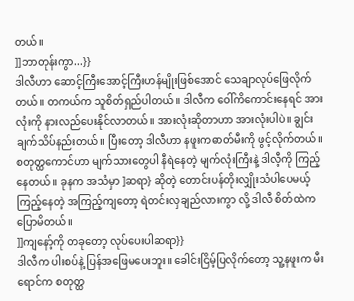တယ်။
]]ဘာတုန်းကွာ...}}
ဒါလီဟာ ဆောင့်ကြီးအောင့်ကြီးဟန်မျိုးဖြစ်အောင် သေချာလုပ်ဖြေလိုက်တယ်။ တကယ်က သူစိတ်ရှည်ပါတယ်။ ဒါလီက ဝေါ်ကိကောင်းနေရင် အားလုံးကို နားလည်ပေးနိုင်လာတယ်။ အားလုံးဆိုတာဟာ အားလုံးပါပဲ။ ချွင်းချက်သိပ်နည်းတယ်။ ပြီးတော့ ဒါလီဟာ နဖူးကဓာတ်မီးကို ဖွင့်လိုက်တယ်။ စတုတ္ထကောင်ဟာ မျက်သားတွေပါ နီရဲနေတဲ့ မျက်လုံးကြီးနဲ့ ဒါလီ့ကို ကြည့်နေတယ်။ ခုနက အသံမှာ ]ဆရာ} ဆိုတဲ့ တောင်းပန်တိုးလျှိုးသံပါပေမယ့် ကြည့်နေတဲ့ အကြည့်ကျတော့ ရဲတင်းလှချည်လားကွာ လို့ ဒါလီ စိတ်ထဲကပြောမိတယ်။
]]ကျနော့်ကို တခုတော့ လုပ်ပေးပါဆရာ}}
ဒါလီက ပါးစပ်နဲ့ ပြန်အဖြေမပေးဘူး။ ခေါင်းငြိမ့်ပြလိုက်တော့ သူ့နဖူးက မီးရောင်က စတုတ္ထ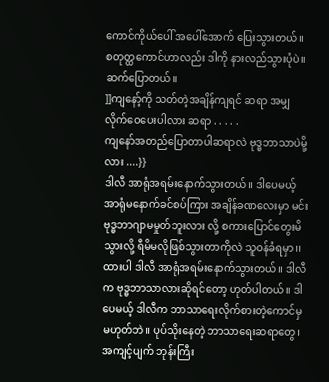ကောင်ကိုယ်ပေါ် အပေါ်အောက် ပြေးသွားတယ်။ စတုတ္ထကောင်ဟာလည်း ဒါကို နားလည်သွားပုံပဲ။ ဆက်ပြောတယ်။
]]ကျနော့်ကို သတ်တဲ့အချိန်ကျရင် ဆရာ အမျှလိုက်ဝေပေးပါလား ဆရာ . . . . .
ကျနော်အတည်ပြောတာပါဆရာလဲ ဗုဒ္ဓဘာသာပဲမို့လား ....}}
ဒါလီ အာရုံအရမ်းနောက်သွားတယ်။ ဒါပေမယ့် အာရုံမနောက်ခင်စပ်ကြား အချိန်ခဏလေးမှာ မင်း ဗုဒ္ဓဘာဂျာမမှုတ်ဘူးလား လို့ စကားပြောင်တွေးမိသွားလို့ ရီမိမလိုဖြစ်သွားတာကိုလဲ သူဝန်ခံရမှာ၊၊ ထားပါ ဒါလီ အာရုံအရမ်းနောက်သွားတယ်။ ဒါလီက ဗုဒ္ဓဘာသာလားဆိုရင်တော့ ဟုတ်ပါတယ်။ ဒါပေမယ့် ဒါလီက ဘာသာရေးလိုက်စားတဲ့ကောင်မှ မဟုတ်ဘဲ။ ပုပ်သိုးနေတဲ့ ဘာသာရေးဆရာတွေ၊ အကျင့်ပျက် ဘုန်းကြီး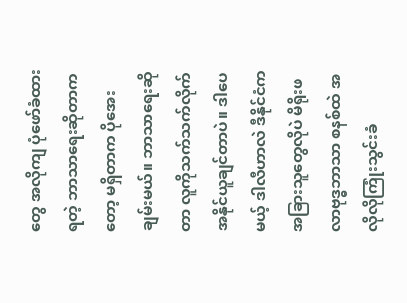တွေ အလိုကျ ပုံဖော်ခံထားရတဲ့ ဘာသာရေးဆိုတာကတော့ မရှိတာက ပိုအေးချမ်းမယ်။ ဘာသာရေးဆိုတာ လူကိုသက်သက်လိုက်အနိုင်ယူချင်တာပဲ။ ဒါပေမယ့် ဒါလီဟာလဲ ဒီနိုင်ငံကအခြားသူတွေလိုပဲ မိရိုးဖလာဗုဒ္ဓဘာသာ စနစ်ထဲ အလိုလိုကြုံးသွင်းခံ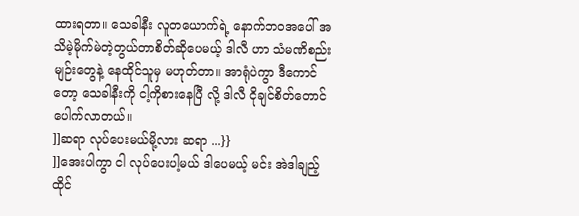ထားရတာ။ သေခါနီး လူတယောက်ရဲ့ နောက်ဘဝအပေါ် အသိမဲ့မိုက်မဲတဲ့တွယ်တာစိတ်ဆိုပေမယ့် ဒါလီ ဟာ သံမဏိစည်းမျဉ်းတွေနဲ့ နေထိုင်သူမှ မဟုတ်တာ။ အာရုံပဲကွာ ဒီကောင်တော့ သေခါနီးကို ငါ့ကိုစားနေပြီ လို့ ဒါလီ ငိုချင်စိတ်တောင်ပေါက်လာတယ်။
]]ဆရာ လုပ်ပေးမယ်မို့လား ဆရာ ...}}
]]အေးပါကွာ ငါ လုပ်ပေးပါ့မယ် ဒါပေမယ့် မင်း အဲဒါချည့်ထိုင်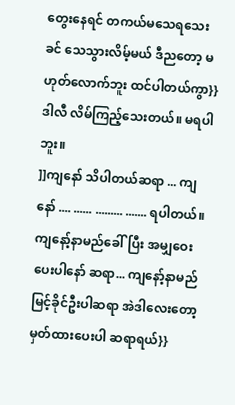တွေးနေရင် တကယ်မသေရသေးခင် သေသွားလိမ့်မယ် ဒီညတော့ မဟုတ်လောက်ဘူး ထင်ပါတယ်ကွာ}}
ဒါလီ လိမ်ကြည့်သေးတယ်။ မရပါဘူး။
]]ကျနော် သိပါတယ်ဆရာ ... ကျနော် .... ...... ......... ....... ရပါတယ်။ ကျနော့်နာမည်ခေါ်ပြီး အမျှဝေးပေးပါနော် ဆရာ... ကျနော့်နာမည် မြင့်ခိုင်ဦးပါဆရာ အဲဒါလေးတော့ မှတ်ထားပေးပါ ဆရာရယ်}}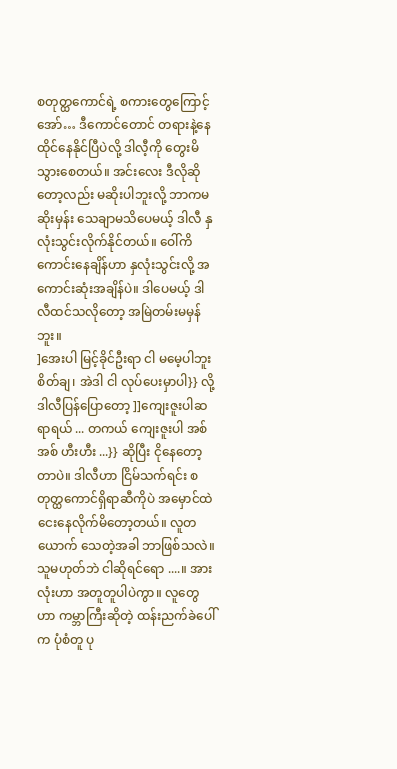စတုတ္ထကောင်ရဲ့ စကားတွေကြောင့် အော်… ဒီကောင်တောင် တရားနဲ့နေထိုင်နေနိုင်ပြီပဲလို့ ဒါလီ့ကို တွေးမိသွားစေတယ်။ အင်းလေး ဒီလိုဆိုတော့လည်း မဆိုးပါဘူးလို့ ဘာကမဆိုးမှန်း သေချာမသိပေမယ့် ဒါလီ နှလုံးသွင်းလိုက်နိုင်တယ်။ ဝေါ်ကိကောင်းနေချိန်ဟာ နှလုံးသွင်းလို့ အကောင်းဆုံးအချိန်ပဲ။ ဒါပေမယ့် ဒါလီထင်သလိုတော့ အမြဲတမ်းမမှန်ဘူး။
]အေးပါ မြင့်ခိုင်ဦးရာ ငါ မမေ့ပါဘူး စိတ်ချ၊ အဲဒါ ငါ လုပ်ပေးမှာပါ}} လို့ ဒါလီပြန်ပြောတော့ ]]ကျေးဇူးပါဆရာရယ် ... တကယ် ကျေးဇူးပါ အစ်အစ် ဟီးဟီး ...}} ဆိုပြီး ငိုနေတော့တာပဲ။ ဒါလီဟာ ငြိမ်သက်ရင်း စတုတ္ထကောင်ရှိရာဆီကိုပဲ အမှောင်ထဲ ငေးနေလိုက်မိတော့တယ်။ လူတယောက် သေတဲ့အခါ ဘာဖြစ်သလဲ။ သူမဟုတ်ဘဲ ငါဆိုရင်ရော ....။ အားလုံးဟာ အတူတူပါပဲကွာ။ လူတွေဟာ ကမ္ဘာကြီးဆိုတဲ့ ထန်းညက်ခဲပေါ်က ပုံစံတူ ပု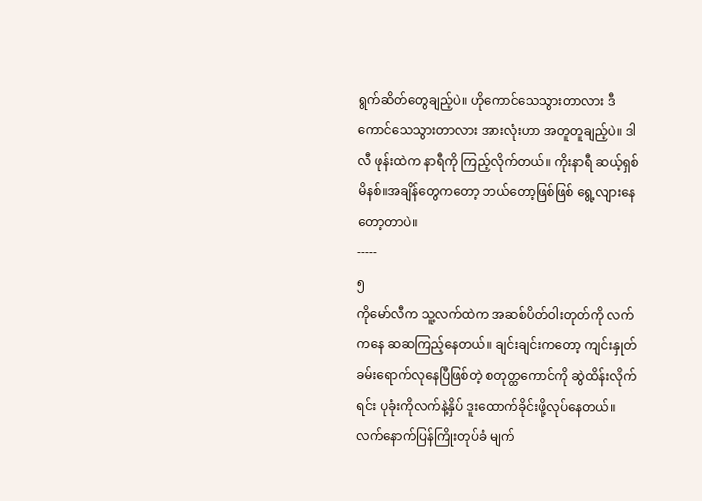ရွက်ဆိတ်တွေချည့်ပဲ။ ဟိုကောင်သေသွားတာလား ဒီကောင်သေသွားတာလား အားလုံးဟာ အတူတူချည့်ပဲ။ ဒါလီ ဖုန်းထဲက နာရီကို ကြည့်လိုက်တယ်။ ကိုးနာရီ ဆယ့်ရှစ်မိနစ်။အချိန်တွေကတော့ ဘယ်တော့ဖြစ်ဖြစ် ရွေ့လျားနေတော့တာပဲ။
-----
၅
ကိုမော်လီက သူ့လက်ထဲက အဆစ်ပိတ်ဝါးတုတ်ကို လက်ကနေ ဆဆကြည့်နေတယ်။ ချင်းချင်းကတော့ ကျင်းနှုတ်ခမ်းရောက်လုနေပြီဖြစ်တဲ့ စတုတ္ထကောင်ကို ဆွဲထိန်းလိုက်ရင်း ပုခုံးကိုလက်နဲ့နှိပ် ဒူးထောက်ခိုင်းဖို့လုပ်နေတယ်။ လက်နောက်ပြန်ကြိုးတုပ်ခံ မျက်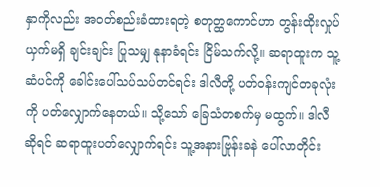နှာကိုလည်း အဝတ်စည်းခံထားရတဲ့ စတုတ္ထကောင်ဟာ တွန်းထိုးလှုပ်ယှက်မရှိ ချင်းချင်း ပြုသမျှ နုနာခံရင်း ငြိမ်သက်လို့။ ဆရာထူးက သူ့ဆံပင်ကို ခေါင်းပေါ်သပ်သပ်တင်ရင်း ဒါလီတို့ ပတ်ဝန်းကျင်တခုလုံးကို ပတ်လျှောက်နေတယ်။ သို့သော် ခြေသံတစက်မှ မထွက်။ ဒါလီဆိုရင် ဆရာထူးပတ်လျှောက်ရင်း သူ့အနားဗြုန်းခနဲ ပေါ်လာတိုင်း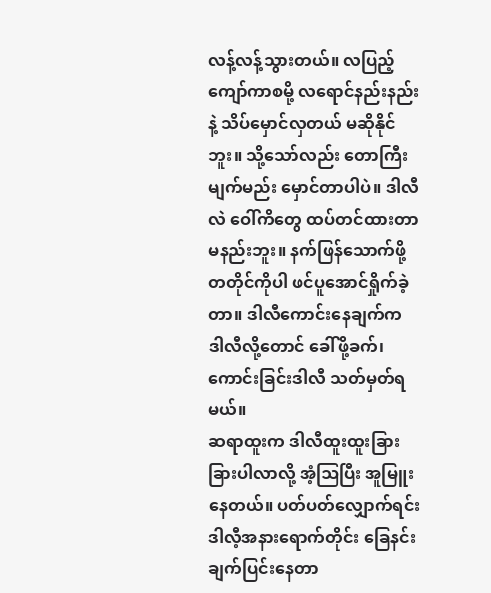လန့်လန့်သွားတယ်။ လပြည့်ကျော်ကာစမို့ လရောင်နည်းနည်းနဲ့ သိပ်မှောင်လှတယ် မဆိုနိုင်ဘူး။ သို့သော်လည်း တောကြီးမျက်မည်း မှောင်တာပါပဲ။ ဒါလီလဲ ဝေါ်ကိတွေ ထပ်တင်ထားတာ မနည်းဘူး။ နက်ဖြန်သောက်ဖို့ တတိုင်ကိုပါ ဖင်ပူအောင်ရှိုက်ခဲ့တာ။ ဒါလီကောင်းနေချက်က ဒါလီလို့တောင် ခေါ်ဖို့ခက်၊ ကောင်းခြင်းဒါလီ သတ်မှတ်ရမယ်။
ဆရာထူးက ဒါလီထူးထူးခြားခြားပါလာလို့ အံ့ဩပြီး အူမြူးနေတယ်။ ပတ်ပတ်လျှောက်ရင်း ဒါလီ့အနားရောက်တိုင်း ခြေနင်းချက်ပြင်းနေတာ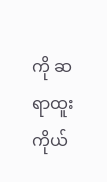ကို ဆရာထူးကိုယ်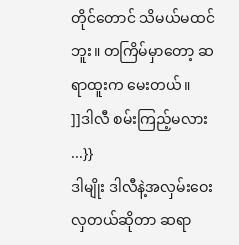တိုင်တောင် သိမယ်မထင်ဘူး။ တကြိမ်မှာတော့ ဆရာထူးက မေးတယ်။
]]ဒါလီ စမ်းကြည့်မလား ...}}
ဒါမျိုး ဒါလီနဲ့အလှမ်းဝေးလှတယ်ဆိုတာ ဆရာ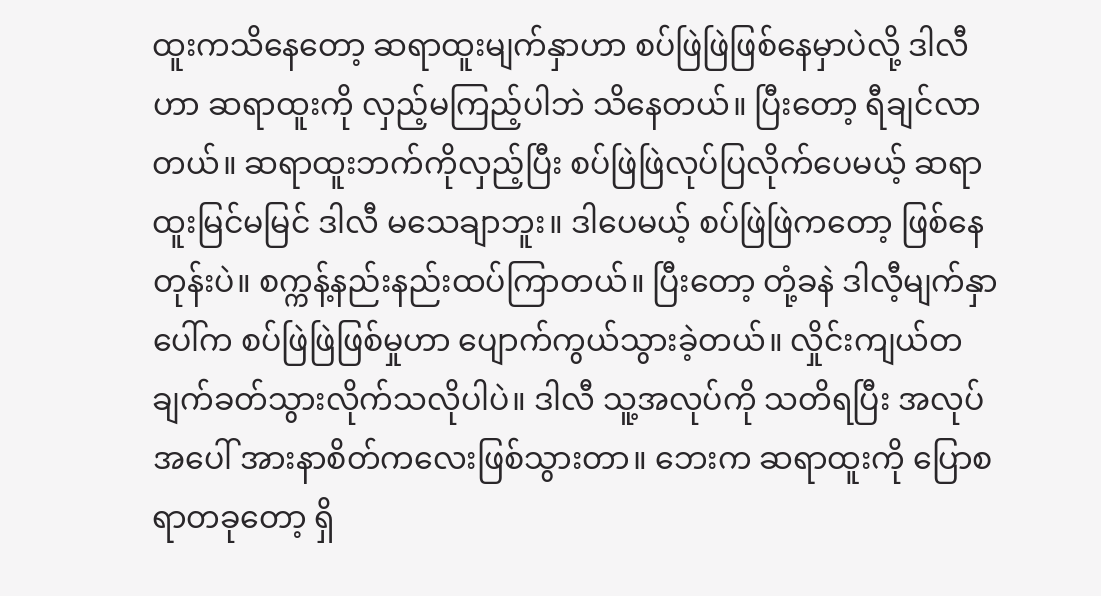ထူးကသိနေတော့ ဆရာထူးမျက်နှာဟာ စပ်ဖြဲဖြဲဖြစ်နေမှာပဲလို့ ဒါလီဟာ ဆရာထူးကို လှည့်မကြည့်ပါဘဲ သိနေတယ်။ ပြီးတော့ ရီချင်လာတယ်။ ဆရာထူးဘက်ကိုလှည့်ပြီး စပ်ဖြဲဖြဲလုပ်ပြလိုက်ပေမယ့် ဆရာထူးမြင်မမြင် ဒါလီ မသေချာဘူး။ ဒါပေမယ့် စပ်ဖြဲဖြဲကတော့ ဖြစ်နေတုန်းပဲ။ စက္ကန့်နည်းနည်းထပ်ကြာတယ်။ ပြီးတော့ တုံ့ခနဲ ဒါလီ့မျက်နှာပေါ်က စပ်ဖြဲဖြဲဖြစ်မှုဟာ ပျောက်ကွယ်သွားခဲ့တယ်။ လှိုင်းကျယ်တချက်ခတ်သွားလိုက်သလိုပါပဲ။ ဒါလီ သူ့အလုပ်ကို သတိရပြီး အလုပ်အပေါ် အားနာစိတ်ကလေးဖြစ်သွားတာ။ ဘေးက ဆရာထူးကို ပြောစရာတခုတော့ ရှိ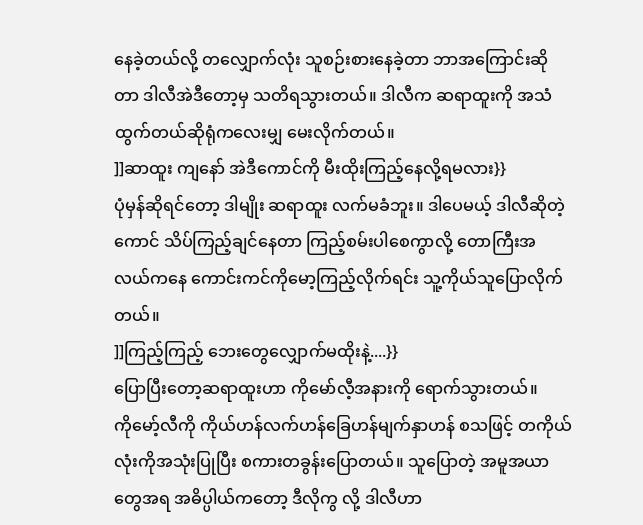နေခဲ့တယ်လို့ တလျှောက်လုံး သူစဉ်းစားနေခဲ့တာ ဘာအကြောင်းဆိုတာ ဒါလီအဲဒီတော့မှ သတိရသွားတယ်။ ဒါလီက ဆရာထူးကို အသံထွက်တယ်ဆိုရုံကလေးမျှ မေးလိုက်တယ်။
]]ဆာထူး ကျနော် အဲဒီကောင်ကို မီးထိုးကြည့်နေလို့ရမလား}}
ပုံမှန်ဆိုရင်တော့ ဒါမျိုး ဆရာထူး လက်မခံဘူး။ ဒါပေမယ့် ဒါလီဆိုတဲ့ကောင် သိပ်ကြည့်ချင်နေတာ ကြည့်စမ်းပါစေကွာလို့ တောကြီးအလယ်ကနေ ကောင်းကင်ကိုမော့ကြည့်လိုက်ရင်း သူ့ကိုယ်သူပြောလိုက်တယ်။
]]ကြည့်ကြည့် ဘေးတွေလျှောက်မထိုးနဲ့....}}
ပြောပြီးတော့ဆရာထူးဟာ ကိုမော်လီ့အနားကို ရောက်သွားတယ်။
ကိုမော့်လီကို ကိုယ်ဟန်လက်ဟန်ခြေဟန်မျက်နှာဟန် စသဖြင့် တကိုယ်လုံးကိုအသုံးပြုပြီး စကားတခွန်းပြောတယ်။ သူပြောတဲ့ အမူအယာတွေအရ အဓိပ္ပါယ်ကတော့ ဒီလိုကွ လို့ ဒါလီဟာ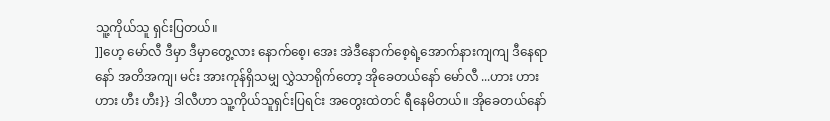သူ့ကိုယ်သူ ရှင်းပြတယ်။
]]ဟေ့ မော်လီ ဒီမှာ ဒီမှာတွေ့လား နောက်စေ့၊ အေး အဲဒီနောက်စေ့ရဲ့အောက်နားကျကျ ဒီနေရာနော် အတိအကျ၊ မင်း အားကုန်ရှိသမျှ လွှဲသာရိုက်တော့ အိုခေတယ်နော် မော်လီ ...ဟား ဟား ဟား ဟီး ဟီး}} ဒါလီဟာ သူ့ကိုယ်သူရှင်းပြရင်း အတွေးထဲတင် ရီနေမိတယ်။ အိုခေတယ်နော်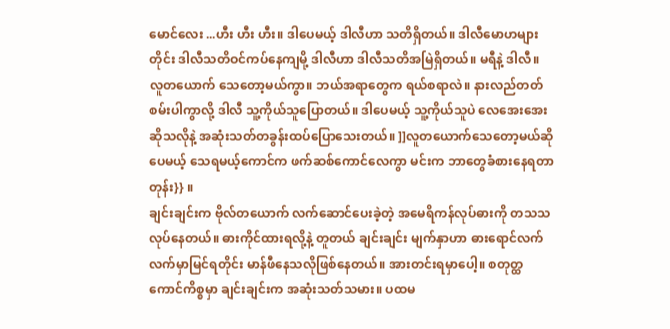မောင်လေး ...ဟီး ဟီး ဟီး။ ဒါပေမယ့် ဒါလီဟာ သတိရှိတယ်။ ဒါလီမောဟများတိုင်း ဒါလီသတိဝင်ကပ်နေကျမို့ ဒါလီဟာ ဒါလီသတိအမြဲရှိတယ်။ မရီနဲ့ ဒါလီ။ လူတယောက် သေတော့မယ်ကွာ။ ဘယ်အရာတွေက ရယ်စရာလဲ။ နားလည်တတ်စမ်းပါကွာလို့ ဒါလီ သူ့ကိုယ်သူပြောတယ်။ ဒါပေမယ့် သူ့ကိုယ်သူပဲ လေအေးအေးဆိုသလိုနဲ့ အဆုံးသတ်တခွန်းထပ်ပြောသေးတယ်။ ]]လူတယောက်သေတော့မယ်ဆိုပေမယ့် သေရမယ့်ကောင်က ဖက်ဆစ်ကောင်လေကွာ မင်းက ဘာတွေခံစားနေရတာတုန်း}} ။
ချင်းချင်းက ဗိုလ်တယောက် လက်ဆောင်ပေးခဲ့တဲ့ အမေရိကန်လုပ်ဓားကို တသသလုပ်နေတယ်။ ဓားကိုင်ထားရလို့နဲ့ တူတယ် ချင်းချင်း မျက်နှာဟာ ဓားရောင်လက်လက်မှာမြင်ရတိုင်း မာန်ဖီနေသလိုဖြစ်နေတယ်။ အားတင်းရမှာပေါ့။ စတုတ္ထကောင်ကိစ္စမှာ ချင်းချင်းက အဆုံးသတ်သမား။ ပထမ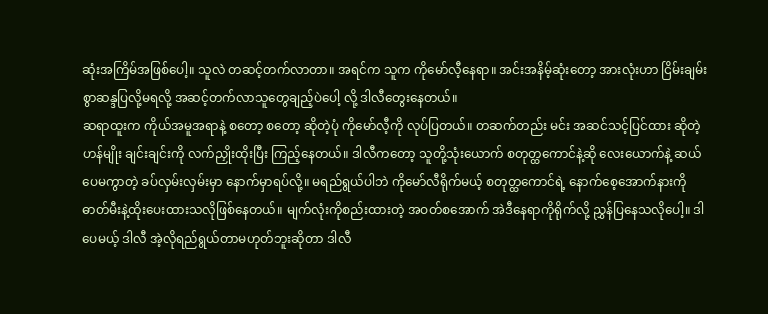ဆုံးအကြိမ်အဖြစ်ပေါ့။ သူလဲ တဆင့်တက်လာတာ။ အရင်က သူက ကိုမော်လီ့နေရာ။ အင်းအနိမ့်ဆုံးတော့ အားလုံးဟာ ငြိမ်းချမ်းစွာဆန္ဒပြလို့မရလို့ အဆင့်တက်လာသူတွေချည့်ပဲပေါ့ လို့ ဒါလီတွေးနေတယ်။
ဆရာထူးက ကိုယ်အမူအရာနဲ့ စတော့ စတော့ ဆိုတဲ့ပုံ ကိုမော်လီ့ကို လုပ်ပြတယ်။ တဆက်တည်း မင်း အဆင်သင့်ပြင်ထား ဆိုတဲ့ ဟန်မျိုး ချင်းချင်းကို လက်ညှိုးထိုးပြီး ကြည့်နေတယ်။ ဒါလီကတော့ သူတို့သုံးယောက် စတုတ္ထကောင်နဲ့ဆို လေးယောက်နဲ့ ဆယ်ပေမကွာတဲ့ ခပ်လှမ်းလှမ်းမှာ နောက်မှာရပ်လို့။ မရည်ရွယ်ပါဘဲ ကိုမော်လီရိုက်မယ့် စတုတ္ထကောင်ရဲ့ နောက်စေ့အောက်နားကို ဓာတ်မီးနဲ့ထိုးပေးထားသလိုဖြစ်နေတယ်။ မျက်လုံးကိုစည်းထားတဲ့ အဝတ်စအောက် အဲဒီနေရာကိုရိုက်လို့ ညွှန်ပြနေသလိုပေါ့။ ဒါပေမယ့် ဒါလီ အဲ့လိုရည်ရွယ်တာမဟုတ်ဘူးဆိုတာ ဒါလီ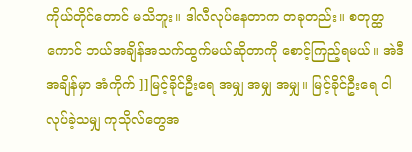ကိုယ်တိုင်တောင် မသိဘူး။ ဒါလီလုပ်နေတာက တခုတည်း။ စတုတ္ထကောင် ဘယ်အချိန်အသက်ထွက်မယ်ဆိုတာကို စောင့်ကြည့်ရမယ်။ အဲဒီအချိန်မှာ အံကိုက် ]]မြင့်ခိုင်ဦးရေ အမျှ အမျှ အမျှ။ မြင့်ခိုင်ဦးရေ ငါလုပ်ခဲ့သမျှ ကုသိုလ်တွေအ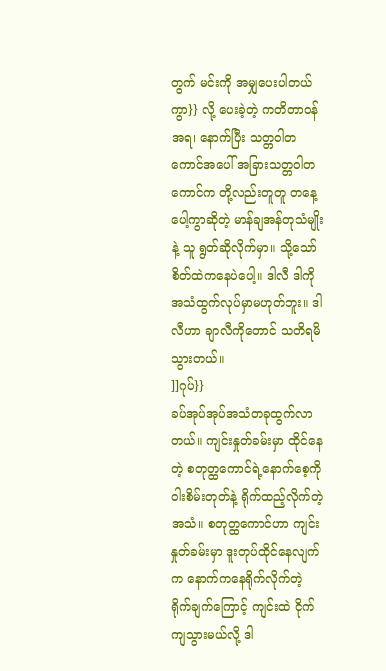တွက် မင်းကို အမျှပေးပါတယ်ကွာ}} လို့ ပေးခဲ့တဲ့ ကတိတာဝန်အရ၊ နောက်ပြီး သတ္တဝါတကောင်အပေါ် အခြားသတ္တဝါတကောင်က တို့လည်းတူတူ တနေ့ပေါ့ကွာဆိုတဲ့ မာန်ချအန်တုသံမျိုး နဲ့ သူ ရွတ်ဆိုလိုက်မှာ။ သို့သော် စိတ်ထဲကနေပဲပေါ့။ ဒါလီ ဒါကို အသံထွက်လုပ်မှာမဟုတ်ဘူး။ ဒါလီဟာ ချာလီကိုတောင် သတိရမိသွားတယ်။
]]ဂုပ်}}
ခပ်အုပ်အုပ်အသံတခုထွက်လာတယ်။ ကျင်းနှုတ်ခမ်းမှာ ထိုင်နေတဲ့ စတုတ္ထကောင်ရဲ့နောက်စေ့ကို ဝါးစိမ်းတုတ်နဲ့ ရိုက်ထည့်လိုက်တဲ့အသံ။ စတုတ္ထကောင်ဟာ ကျင်းနှုတ်ခမ်းမှာ ဒူးတုပ်ထိုင်နေလျက်က နောက်ကနေရိုက်လိုက်တဲ့ ရိုက်ချက်ကြောင့် ကျင်းထဲ ငိုက်ကျသွားမယ်လို့ ဒါ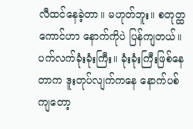လီထင်နေခဲ့တာ။ မဟုတ်ဘူး။ စတုတ္ထကောင်ဟာ နောက်ကိုပဲ ပြန်ကျတယ်။ ပက်လက်ခုံးခုံးကြီး။ ခုံးခုံးကြီးဖြစ်နေတာက ဒူးတုပ်လျက်ကနေ နောက်ပစ်ကျတော့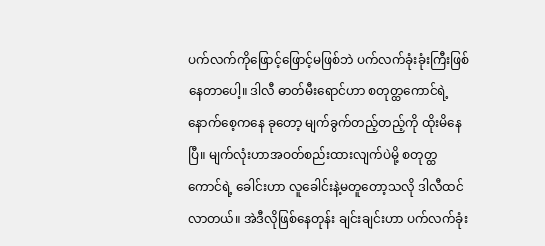ပက်လက်ကိုဖြောင့်ဖြောင့်မဖြစ်ဘဲ ပက်လက်ခုံးခုံးကြီးဖြစ်နေတာပေါ့။ ဒါလီ ဓာတ်မီးရောင်ဟာ စတုတ္ထကောင်ရဲ့ နောက်စေ့ကနေ ခုတော့ မျက်ခွက်တည့်တည့်ကို ထိုးမိနေပြီ။ မျက်လုံးဟာအဝတ်စည်းထားလျက်ပဲမို့ စတုတ္ထကောင်ရဲ့ ခေါင်းဟာ လူခေါင်းနဲ့မတူတော့သလို ဒါလီထင်လာတယ်။ အဲဒီလိုဖြစ်နေတုန်း ချင်းချင်းဟာ ပက်လက်ခုံး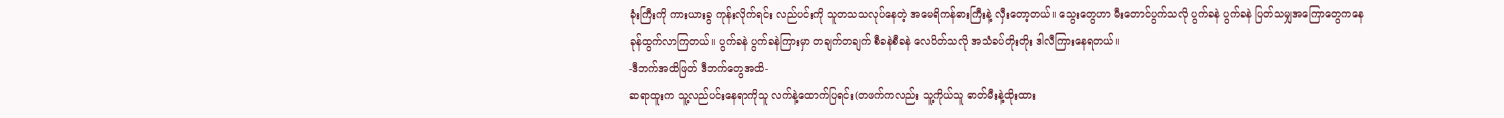ခုံးကြီးကို ကားယားခွ ကုန်းလိုက်ရင်း လည်ပင်းကို သူတသသလုပ်နေတဲ့ အမေရိကန်ဓားကြီးနဲ့ လှီးတော့တယ်။ သွေးတွေဟာ မီးတောင်ပွက်သလို ပွက်ခနဲ ပွက်ခနဲ ပြတ်သမျှအကြောတွေကနေ ခုန်ထွက်လာကြတယ်။ ပွက်ခနဲ ပွက်ခနဲကြားမှာ တချက်တချက် စီခနဲစီခနဲ လေပိတ်သလို အသံခပ်တိုးတိုး ဒါလီကြားနေရတယ်။
-ဒီဘက်အထိဖြတ် ဒီဘက်တွေအထိ-
ဆရာထူးက သူ့လည်ပင်းနေရာကိုသူ လက်နဲ့ထောက်ပြရင်း(တဖက်ကလည်း သူ့ကိုယ်သူ ဓာတ်မီးနဲ့ထိုးထား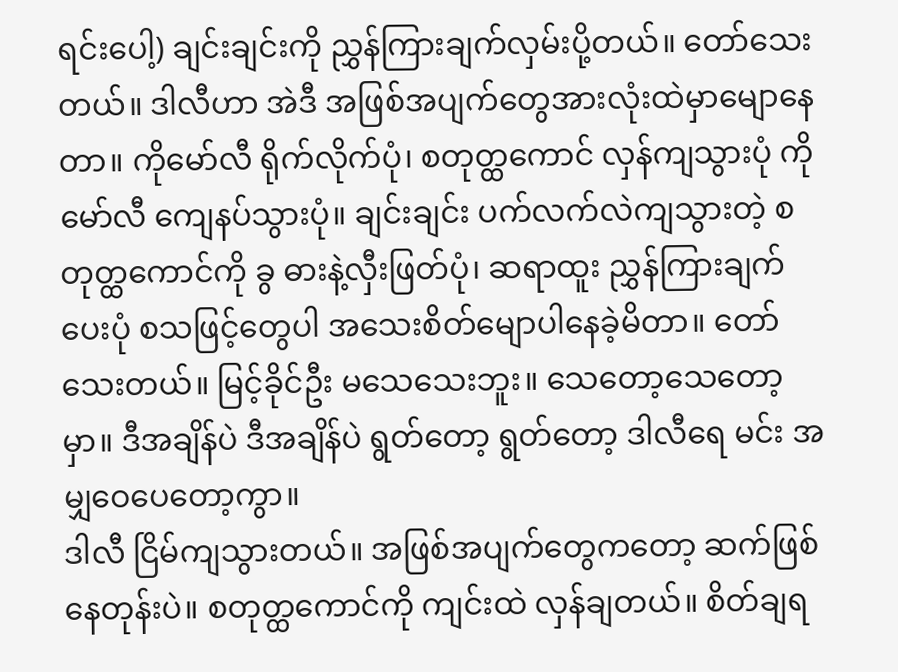ရင်းပေါ့) ချင်းချင်းကို ညွှန်ကြားချက်လှမ်းပို့တယ်။ တော်သေးတယ်။ ဒါလီဟာ အဲဒီ အဖြစ်အပျက်တွေအားလုံးထဲမှာမျောနေတာ။ ကိုမော်လီ ရိုက်လိုက်ပုံ၊ စတုတ္ထကောင် လှန်ကျသွားပုံ ကိုမော်လီ ကျေနပ်သွားပုံ။ ချင်းချင်း ပက်လက်လဲကျသွားတဲ့ စတုတ္ထကောင်ကို ခွ ဓားနဲ့လှီးဖြတ်ပုံ၊ ဆရာထူး ညွှန်ကြားချက်ပေးပုံ စသဖြင့်တွေပါ အသေးစိတ်မျောပါနေခဲ့မိတာ။ တော်သေးတယ်။ မြင့်ခိုင်ဦး မသေသေးဘူး။ သေတော့သေတော့မှာ။ ဒီအချိန်ပဲ ဒီအချိန်ပဲ ရွတ်တော့ ရွတ်တော့ ဒါလီရေ မင်း အမျှဝေပေတော့ကွာ။
ဒါလီ ငြိမ်ကျသွားတယ်။ အဖြစ်အပျက်တွေကတော့ ဆက်ဖြစ်နေတုန်းပဲ။ စတုတ္ထကောင်ကို ကျင်းထဲ လှန်ချတယ်။ စိတ်ချရ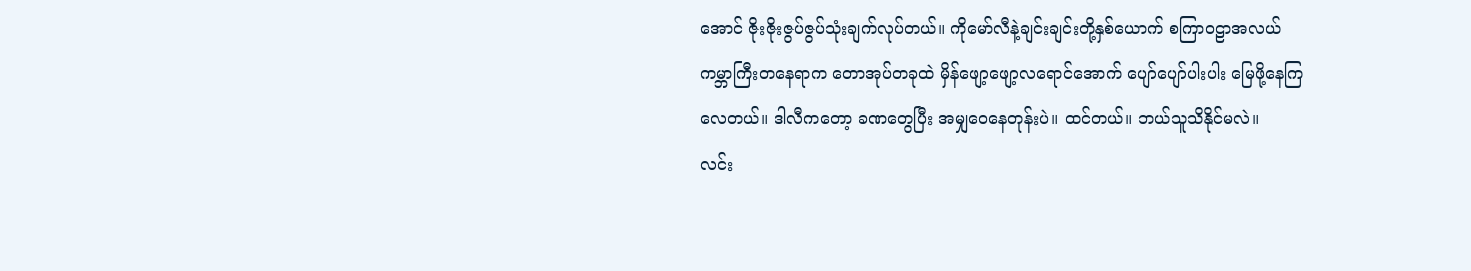အောင် ဇိုးဇိုးဇွပ်ဇွပ်သုံးချက်လုပ်တယ်။ ကိုမော်လီနဲ့ချင်းချင်းတို့နှစ်ယောက် စကြာဝဠာအလယ် ကမ္ဘာကြီးတနေရာက တောအုပ်တခုထဲ မှိန်ဖျော့ဖျော့လရောင်အောက် ပျော်ပျော်ပါးပါး မြေဖို့နေကြလေတယ်။ ဒါလီကတော့ ခဏတွေပြီး အမျှဝေနေတုန်းပဲ။ ထင်တယ်။ ဘယ်သူသိနိုင်မလဲ။
လင်း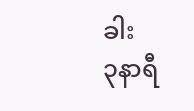ခါး
၃နာရီ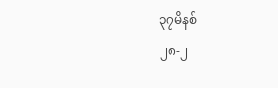၃၇မိနစ်
၂၈-၂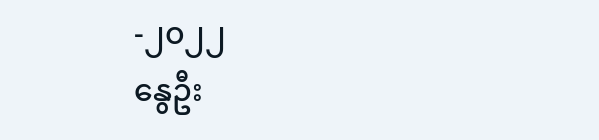-၂၀၂၂
နွေဦး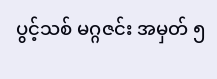ပွင့်သစ် မဂ္ဂဇင်း အမှတ် ၅